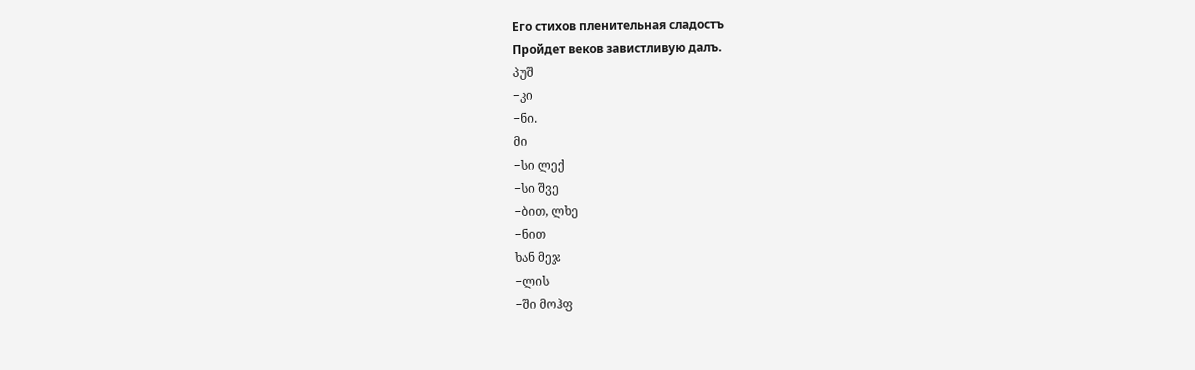Его стихов пленительная сладостъ
Пройдет веков завистливую далъ.
პუშ
−კი
−ნი.
მი
−სი ლექ
−სი შვე
−ბით, ლხე
−ნით
ხან მეჯ
−ლის
−ში მოჰფ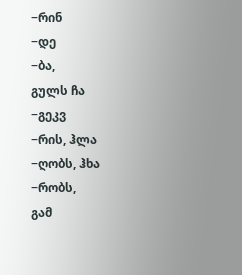−რინ
−დე
−ბა,
გულს ჩა
−გეკვ
−რის, ჰლა
−ღობს, ჰხა
−რობს,
გამ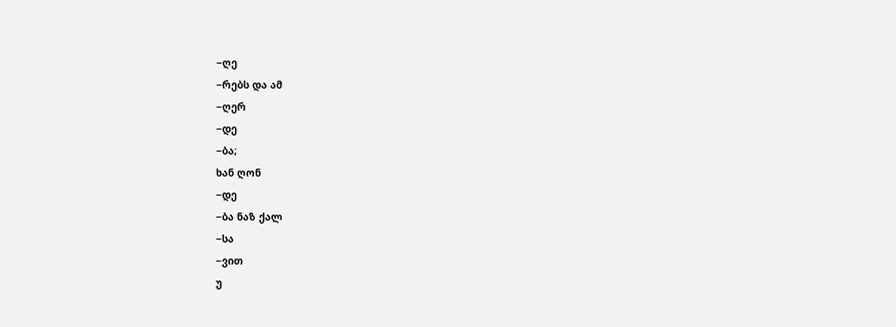−ღე
−რებს და ამ
−ღერ
−დე
−ბა;
ხან ღონ
−დე
−ბა ნაზ ქალ
−სა
−ვით
უ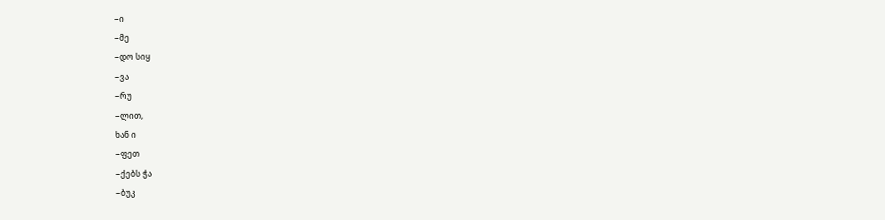−ი
−მე
−დო სიყ
−ვა
−რუ
−ლით,
ხან ი
−ფეთ
−ქებს ჭა
−ბუკ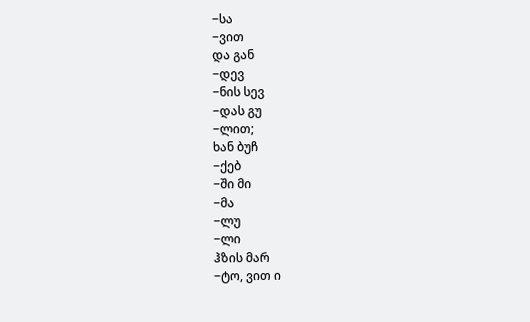−სა
−ვით
და გან
−დევ
−ნის სევ
−დას გუ
−ლით;
ხან ბუჩ
−ქებ
−ში მი
−მა
−ლუ
−ლი
ჰზის მარ
−ტო, ვით ი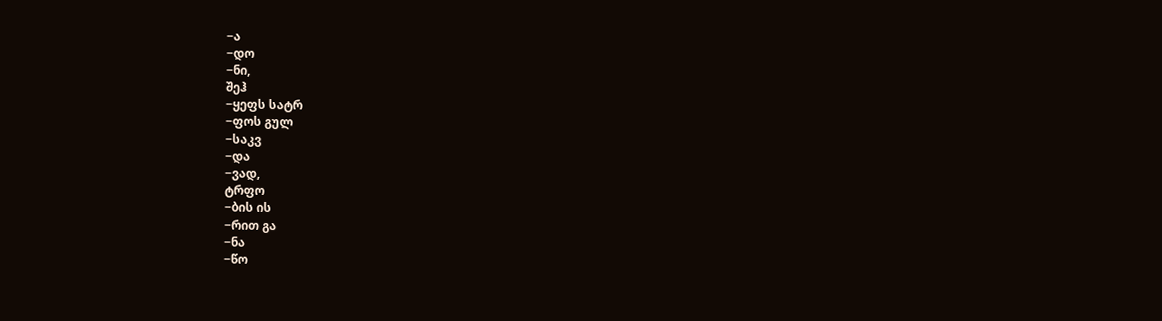−ა
−დო
−ნი,
შეჰ
−ყეფს სატრ
−ფოს გულ
−საკვ
−და
−ვად,
ტრფო
−ბის ის
−რით გა
−ნა
−წო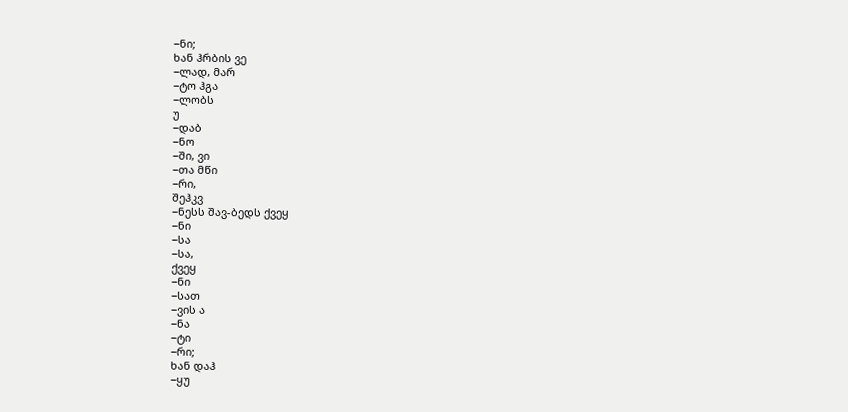−ნი;
ხან ჰრბის ვე
−ლად, მარ
−ტო ჰგა
−ლობს
უ
−დაბ
−ნო
−ში, ვი
−თა მწი
−რი,
შეჰკვ
−ნესს შავ-ბედს ქვეყ
−ნი
−სა
−სა,
ქვეყ
−ნი
−სათ
−ვის ა
−ნა
−ტი
−რი;
ხან დაჰ
−ყუ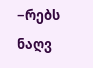−რებს ნაღვ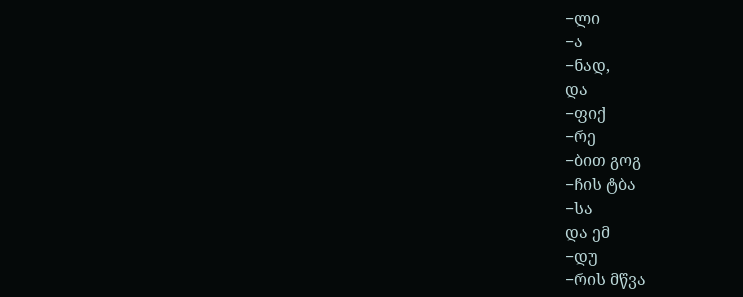−ლი
−ა
−ნად,
და
−ფიქ
−რე
−ბით გოგ
−ჩის ტბა
−სა
და ემ
−დუ
−რის მწვა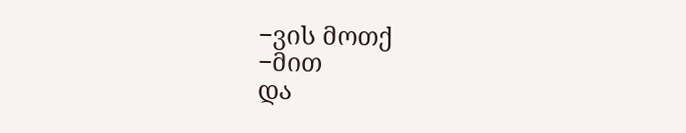−ვის მოთქ
−მით
და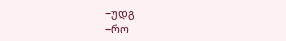−უდგ
−რო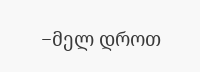−მელ დროთ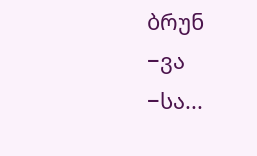ბრუნ
−ვა
−სა...